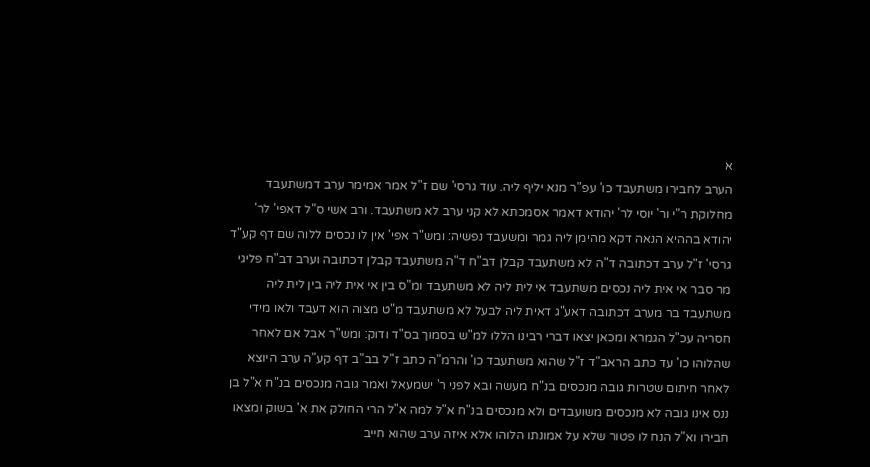א
הערב לחבירו משתעבד כו' עפ"ר מנא יליף ליה. עוד גרסי' שם ז"ל אמר אמימר ערב דמשתעבד מחלוקת ר"י ור' יוסי לר' יהודא דאמר אסמכתא לא קני ערב לא משתעבד. ורב אשי ס"ל דאפי' לר' יהודא בההיא הנאה דקא מהימן ליה גמר ומשעבד נפשיה: ומש"ר אפי' אין לו נכסים ללוה שם דף קע"ד גרסי' ז"ל ערב דכתובה ד"ה לא משתעבד קבלן דב"ח ד"ה משתעבד קבלן דכתובה וערב דב"ח פליגי מר סבר אי אית ליה נכסים משתעבד אי לית ליה לא משתעבד ומ"ס בין אי אית ליה בין לית ליה משתעבד בר מערב דכתובה דאע"ג דאית ליה לבעל לא משתעבד מ"ט מצוה הוא דעבד ולאו מידי חסריה עכ"ל הגמרא ומכאן יצאו דברי רבינו הללו למ"ש בסמוך בס"ד ודוק: ומש"ר אבל אם לאחר שהלוהו כו' עד כתב הראב"ד ז"ל שהוא משתעבד כו' והרמ"ה כתב ז"ל בב"ב דף קע"ה ערב היוצא לאחר חיתום שטרות גובה מנכסים בנ"ח מעשה ובא לפני ר' ישמעאל ואמר גובה מנכסים בנ"ח א"ל בן ננס אינו גובה לא מנכסים משועבדים ולא מנכסים בנ"ח א"ל למה א"ל הרי החולק את א' בשוק ומצאו חבירו וא"ל הנח לו פטור שלא על אמונתו הלוהו אלא איזה ערב שהוא חייב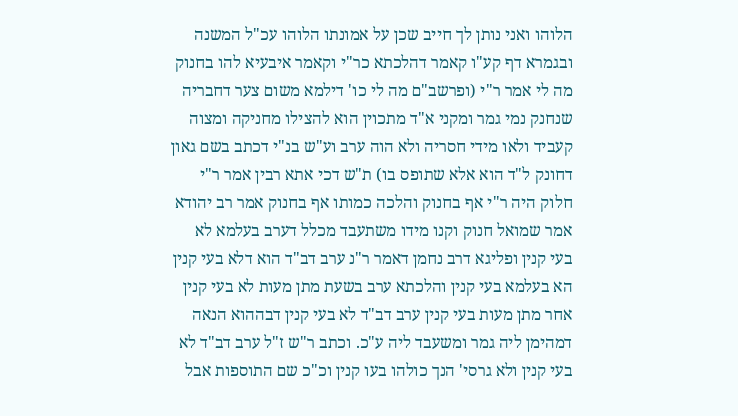הלוהו ואני נותן לך חייב שכן על אמונתו הלוהו עכ"ל המשנה ובגמרא דף קע"ו קאמר דהלכתא כר"י וקאמר איבעיא להו בחנוק מה לי אמר ר"י (ופרשב"ם מה לי כו' דילמא משום צער דחבריה שנחנק נמי גמר ומקני א"ד מתכוין הוא להצילו מחניקה ומצוה קעביד ולאו מידי חסריה ולא הוה ערב וע"ש בנ"י דכתב בשם גאון דחונק ל"ד הוא אלא שתופס בו) ת"ש דכי אתא רבין אמר ר"י חלוק היה ר"י אף בחנוק והלכה כמותו אף בחנוק אמר רב יהודא אמר שמואל חנוק וקנו מידו משתעבד מכלל דערב בעלמא לא בעי קנין ופליגא דרב נחמן דאמר ר"נ ערב דב"ד הוא דלא בעי קנין הא בעלמא בעי קנין והלכתא ערב בשעת מתן מעות לא בעי קנין אחר מתן מעות בעי קנין ערב דב"ד לא בעי קנין דבההוא הנאה דמהימן ליה גמר ומשעבד ליה ע"כ. וכתב ר"ש ז"ל ערב דב"ד לא בעי קנין ולא גרסי' הנך כולהו בעו קנין וכ"כ שם התוספות אבל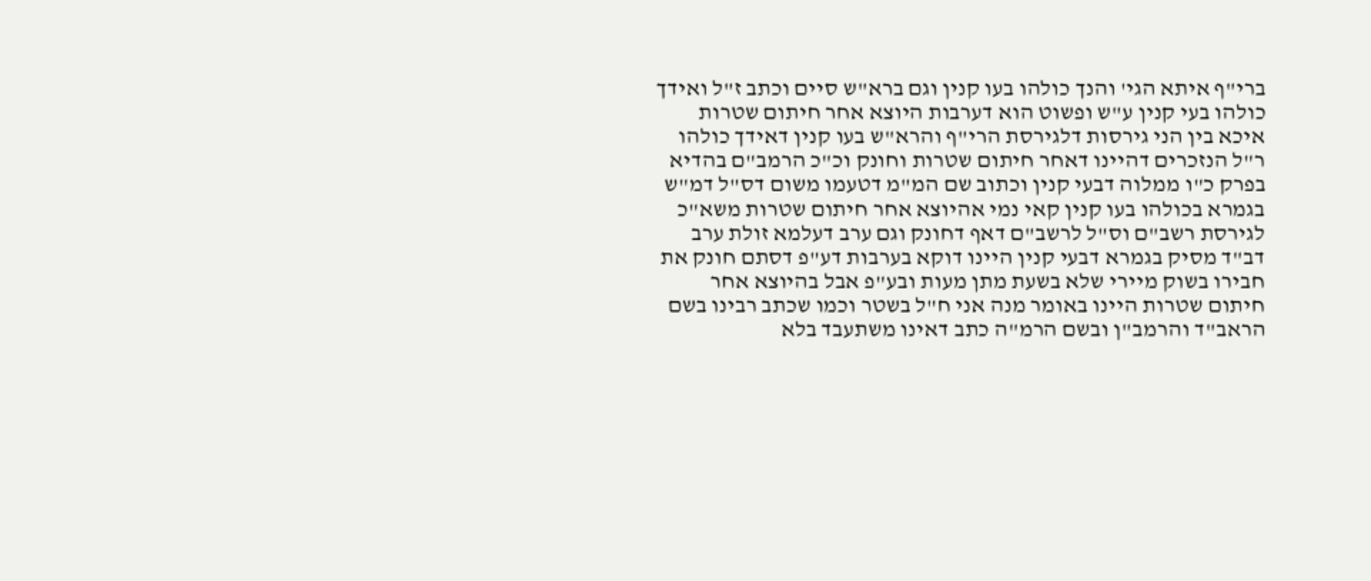ברי"ף איתא הגי' והנך כולהו בעו קנין וגם ברא"ש סיים וכתב ז"ל ואידך כולהו בעי קנין ע"ש ופשוט הוא דערבות היוצא אחר חיתום שטרות איכא בין הני גירסות דלגירסת הרי"ף והרא"ש בעו קנין דאידך כולהו ר"ל הנזכרים דהיינו דאחר חיתום שטרות וחונק וכ"כ הרמב"ם בהדיא בפרק כ"ו ממלוה דבעי קנין וכתוב שם המ"מ דטעמו משום דס"ל דמ"ש בגמרא בכולהו בעו קנין קאי נמי אהיוצא אחר חיתום שטרות משא"כ לגירסת רשב"ם וס"ל לרשב"ם דאף דחונק וגם ערב דעלמא זולת ערב דב"ד מסיק בגמרא דבעי קנין היינו דוקא בערבות דע"פ דסתם חונק את חבירו בשוק מיירי שלא בשעת מתן מעות ובע"פ אבל בהיוצא אחר חיתום שטרות היינו באומר מנה אני ח"ל בשטר וכמו שכתב רבינו בשם הראב"ד והרמב"ן ובשם הרמ"ה כתב דאינו משתעבד בלא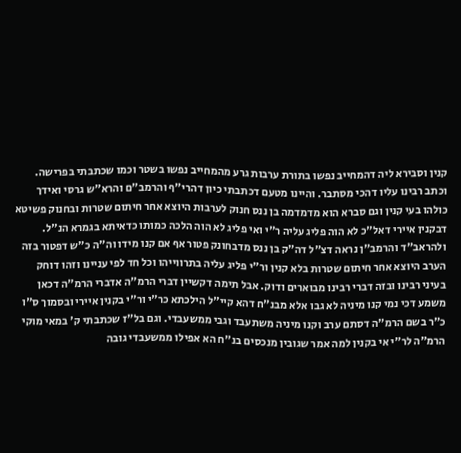קנין וסבירא ליה דהמחייב נפשו בתורת ערבות גרע מהמחייב נפשו בשטר וכמו שכתבתי בפרישה. וכתב רבינו עליו דהכי מסתבר. והיינו מטעם דכתבתי כיון דהרי"ף והרמב"ם והרא"ש גרסי ואידך כולהו בעי קנין וגם סברא הוא מדמדמה בן ננס חנוק לערבות היוצא אחר חיתום שטרות ובחנוק פשיטא דבקנין איירי דאל"כ לא הוה פליג עליה ר"י ואי פליג לא הוה הלכה כמותו כדאיתא בגמרא הנ"ל. ולהראב"ד והרמב"ן נראה דצ"ל דה"ק בן ננס מדבחונק פטור אף אם קנו מידו וה"ה כ"ש דפטור בזה הערב היוצא אחר חיתום שטרות בלא קנין ור"י פליג עליה בתרווייהו וכל חד לפי עניינו וזהו דוחק בעיני רבינו ובזה דברי רבינו מבוארים ודוק. אבל תימה דקשיין דברי הרמ"ה אדברי הרמ"ה דכאן משמע דכי נמי קנו מיניה לא גבו אלא מבנ"ח דהא קיי"ל הילכתא כר"י ור"י בקנין איירי ובסמוך ס"ו כ"ר בשם הרמ"ה דסתם ערב וקנו מיניה משתעבד וגבי ממשעבדי. וגם בל"ז שכתבתי ק' במאי מוקי הרמ"ה לר"י אי בקנין למה אמר שגובין מנכסים בנ"ח הא אפילו ממשעבדי גובה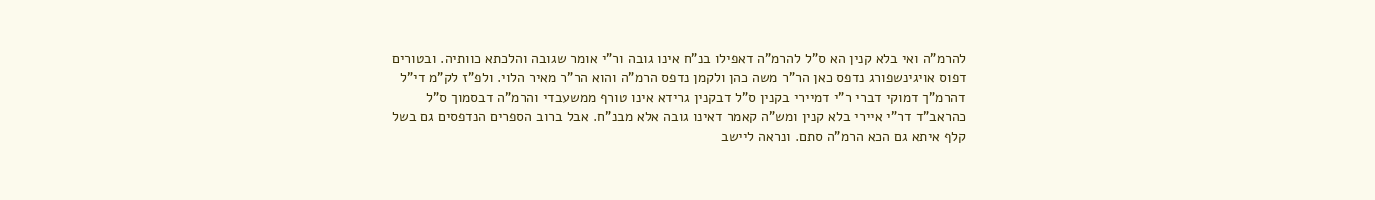להרמ"ה ואי בלא קנין הא ס"ל להרמ"ה דאפילו בנ"ח אינו גובה ור"י אומר שגובה והלכתא כוותיה. ובטורים דפוס אויגינשפורג נדפס כאן הר"ר משה כהן ולקמן נדפס הרמ"ה והוא הר"ר מאיר הלוי. ולפ"ז לק"מ די"ל דהרמ"ך דמוקי דברי ר"י דמיירי בקנין ס"ל דבקנין גרידא אינו טורף ממשעבדי והרמ"ה דבסמוך ס"ל כהראב"ד דר"י איירי בלא קנין ומש"ה קאמר דאינו גובה אלא מבנ"ח. אבל ברוב הספרים הנדפסים גם בשל קלף איתא גם הכא הרמ"ה סתם. ונראה ליישב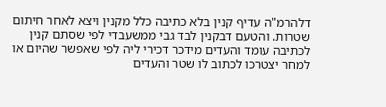דלהרמ"ה עדיף קנין בלא כתיבה כלל מקנין ויצא לאחר חיתום שטרות. והטעם דבקנין לבד גבי ממשעבדי לפי שסתם קנין לכתיבה עומד והעדים מידכר דכירי ליה לפי שאפשר שהיום או למחר יצטרכו לכתוב לו שטר והעדים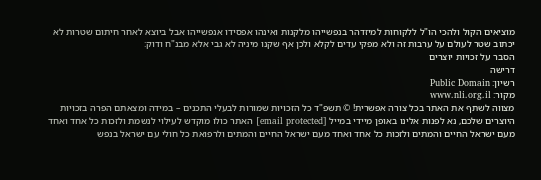מוציאים הקול ולהכי הו"ל ללקוחות למיזדהר בנפשייהו מלקנות ואינהו אפסידו אנפשייהו אבל ביוצא לאחר חיתום שטרות לא יכתוב שטר לעולם על ערבות זה ולא מפקי עדים לקלא ולכן אף שקנו מיניה לא גבי אלא מבנ"ח ודוק:
הסבר על זכויות יוצרים
דרישה
רשיון: Public Domain
מקור: www.nli.org.il
מצווה לשתף את האתר בכל צורה אפשרית! © תשפ"ד כל הזכויות שמורות לבעלי התכנים – במידה ומצאתם הפרה בזכויות היוצרים שלכם, נא לפנות אלינו באופן מיידי במייל [email protected] האתר כולו מוקדש לעילוי לנשמת ולזכות כל אחד ואחד מעם ישראל החיים והמתים ולזכות כל אחד ואחד מעם ישראל החיים והמתים ולרפואת כל חולי עם ישראל בנפש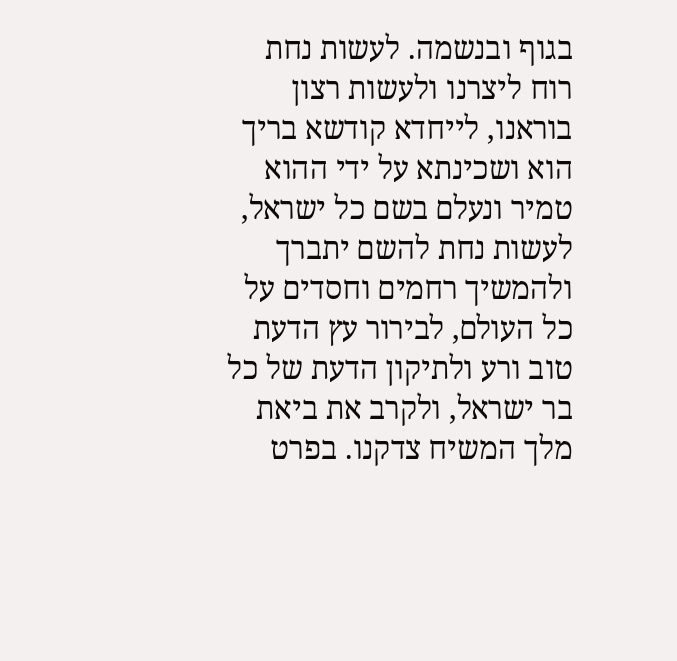בגוף ובנשמה. לעשות נחת רוח ליצרנו ולעשות רצון בוראנו, לייחדא קודשא בריך הוא ושכינתא על ידי ההוא טמיר ונעלם בשם כל ישראל, לעשות נחת להשם יתברך ולהמשיך רחמים וחסדים על כל העולם, לבירור עץ הדעת טוב ורע ולתיקון הדעת של כל בר ישראל, ולקרב את ביאת מלך המשיח צדקנו. בפרט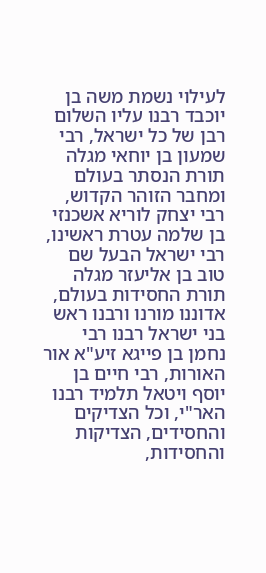לעילוי נשמת משה בן יוכבד רבנו עליו השלום רבן של כל ישראל, רבי שמעון בן יוחאי מגלה תורת הנסתר בעולם ומחבר הזוהר הקדוש, רבי יצחק לוריא אשכנזי בן שלמה עטרת ראשינו, רבי ישראל הבעל שם טוב בן אליעזר מגלה תורת החסידות בעולם, אדוננו מורנו ורבנו ראש בני ישראל רבנו רבי נחמן בן פייגא זיע"א אור האורות, רבי חיים בן יוסף ויטאל תלמיד רבנו האר"י, וכל הצדיקים והחסידים, הצדיקות והחסידות,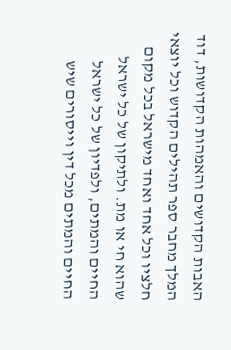האבות הקדושים והאמהות הקדושות, דוד המלך מחבר ספר תהילים הקדוש וכל יוצאי חלציו וכל אחד ואחד מישראל בכל מקום שהוא חי או מת. ולתיקון של כל ישראל החיים והמתים, ולפדיון של כל ישראל החיים והמתים מכל דין וייסורים שיש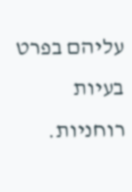עליהם בפרט בעיות רוחניות.